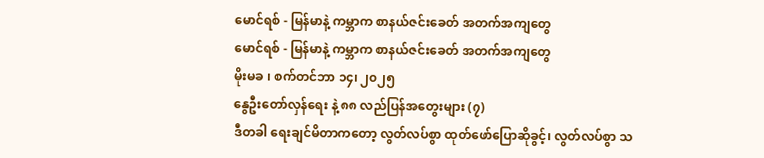မောင်ရစ် - မြန်မာနဲ့ ကမ္ဘာက စာနယ်ဇင်းခေတ် အတက်အကျတွေ
မောင်ရစ် - မြန်မာနဲ့ ကမ္ဘာက စာနယ်ဇင်းခေတ် အတက်အကျတွေ
မိုးမခ ၊ စက်တင်ဘာ ၁၄၊ ၂၀၂၅
နွေဦးတော်လှန်ရေး နဲ့ ၈၈ လည်ပြန်အတွေးများ (၇)
ဒီတခါ ရေးချင်မိတာကတော့ လွတ်လပ်စွာ ထုတ်ဖော်ပြောဆိုခွင့်၊ လွတ်လပ်စွာ သ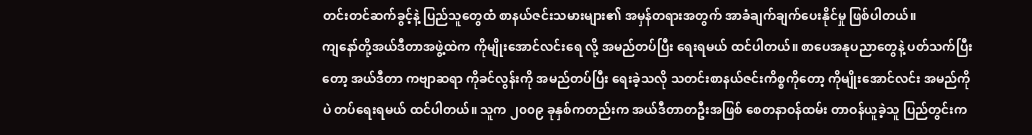တင်းတင်ဆက်ခွင့်နဲ့ ပြည်သူတွေထံ စာနယ်ဇင်းသမားများ၏ အမှန်တရားအတွက် အာခံချက်ချက်ပေးနိုင်မှု ဖြစ်ပါတယ်။
ကျနော်တို့အယ်ဒီတာအဖွဲ့ထဲက ကိုမျိုးအောင်လင်းရေ လို့ အမည်တပ်ပြီး ရေးရမယ် ထင်ပါတယ်။ စာပေအနုပညာတွေနဲ့ ပတ်သက်ပြီးတော့ အယ်ဒီတာ ကဗျာဆရာ ကိုခင်လွန်းကို အမည်တပ်ပြီး ရေးခဲ့သလို သတင်းစာနယ်ဇင်းကိစ္စကိုတော့ ကိုမျိုးအောင်လင်း အမည်ကိုပဲ တပ်ရေးရမယ် ထင်ပါတယ်။ သူက ၂၀၀၉ ခုနှစ်ကတည်းက အယ်ဒီတာတဦးအဖြစ် စေတနာဝန်ထမ်း တာဝန်ယူခဲ့သူ ပြည်တွင်းက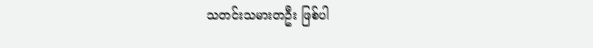သတင်းသမားတဦး ဖြစ်ပါ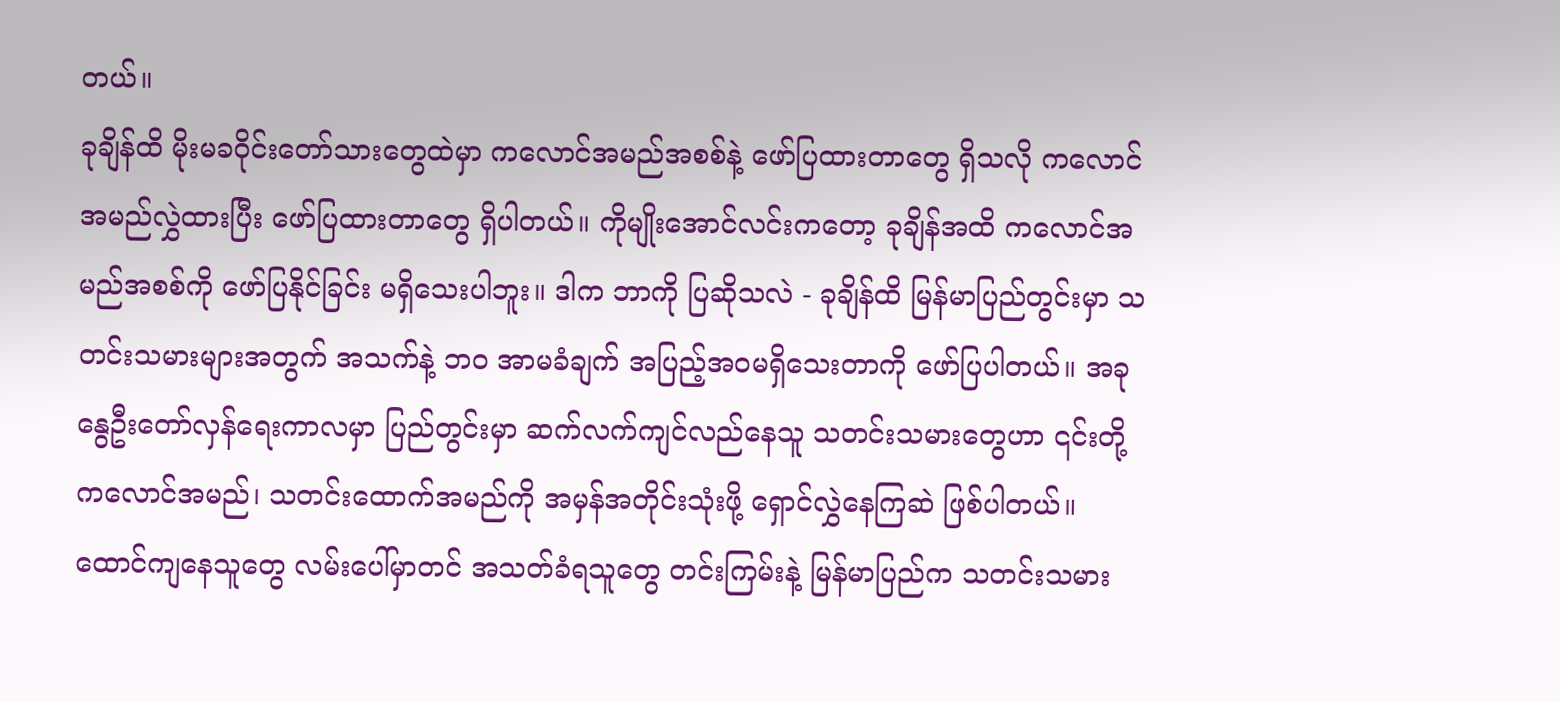တယ်။
ခုချိန်ထိ မိုးမခဝိုင်းတော်သားတွေထဲမှာ ကလောင်အမည်အစစ်နဲ့ ဖော်ပြထားတာတွေ ရှိသလို ကလောင်အမည်လွှဲထားပြီး ဖော်ပြထားတာတွေ ရှိပါတယ်။ ကိုမျိုးအောင်လင်းကတော့ ခုချိန်အထိ ကလောင်အမည်အစစ်ကို ဖော်ပြနိုင်ခြင်း မရှိသေးပါဘူး။ ဒါက ဘာကို ပြဆိုသလဲ - ခုချိန်ထိ မြန်မာပြည်တွင်းမှာ သတင်းသမားများအတွက် အသက်နဲ့ ဘ၀ အာမခံချက် အပြည့်အ၀မရှိသေးတာကို ဖော်ပြပါတယ်။ အခု နွေဦးတော်လှန်ရေးကာလမှာ ပြည်တွင်းမှာ ဆက်လက်ကျင်လည်နေသူ သတင်းသမားတွေဟာ ၎င်းတို့ ကလောင်အမည်၊ သတင်းထောက်အမည်ကို အမှန်အတိုင်းသုံးဖို့ ရှောင်လွှဲနေကြဆဲ ဖြစ်ပါတယ်။ ထောင်ကျနေသူတွေ လမ်းပေါ်မှာတင် အသတ်ခံရသူတွေ တင်းကြမ်းနဲ့ မြန်မာပြည်က သတင်းသမား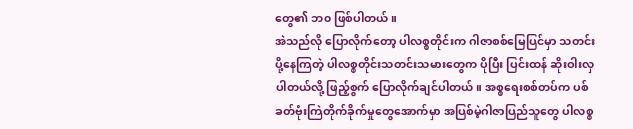တွေ၏ ဘ၀ ဖြစ်ပါတယ်။
အဲသည်လို ပြောလိုက်တော့ ပါလစ္စတိုင်းက ဂါဇာစစ်မြေပြင်မှာ သတင်းပို့နေကြတဲ့ ပါလစ္စတိုင်းသတင်းသမားတွေက ပိုပြီး ပြင်းထန် ဆိုးဝါးလှပါတယ်လို့ ဖြည့်စွက် ပြောလိုက်ချင်ပါတယ်။ အစ္စရေးစစ်တပ်က ပစ်ခတ်ဗုံးကြဲတိုက်ခိုက်မှုတွေအောက်မှာ အပြစ်မဲ့ဂါဇာပြည်သူတွေ ပါလစ္စ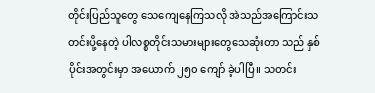တိုင်းပြည်သူတွေ သေကျေနေကြသလို အဲသည်အကြောင်းသတင်းပို့နေတဲ့ ပါလစ္စတိုင်းသမားများတွေသေဆုံးတာ သည် နှစ်ပိုင်းအတွင်းမှာ အယောက် ၂၅၀ ကျော် ခဲ့ပါပြီ။ သတင်း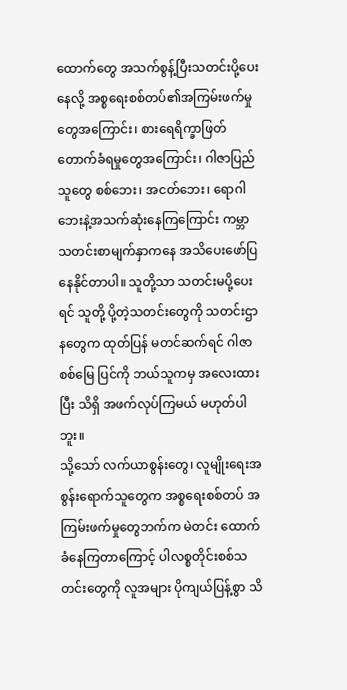ထောက်တွေ အသက်စွန့်ပြီးသတင်းပို့ပေးနေလို့ အစ္စရေးစစ်တပ်၏အကြမ်းဖက်မှုတွေအကြောင်း၊ စားရေရိက္ခာဖြတ်တောက်ခံရမှုတွေအကြောင်း၊ ဂါဇာပြည်သူတွေ စစ်ဘေး၊ အငတ်ဘေး၊ ရောဂါဘေးနဲ့အသက်ဆုံးနေကြကြောင်း ကမ္ဘာသတင်းစာမျက်နှာကနေ အသိပေးဖော်ပြနေနိုင်တာပါ။ သူတို့သာ သတင်းမပို့ပေးရင် သူတို့ ပို့တဲ့သတင်းတွေကို သတင်းဌာနတွေက ထုတ်ပြန် မတင်ဆက်ရင် ဂါဇာစစ်မြေ ပြင်ကို ဘယ်သူကမှ အလေးထားပြီး သိရှိ အဖက်လုပ်ကြမယ် မဟုတ်ပါဘူး။
သို့သော် လက်ယာစွန်းတွေ၊ လူမျိုးရေးအစွန်းရောက်သူတွေက အစ္စရေးစစ်တပ် အကြမ်းဖက်မှုတွေဘက်က မဲတင်း ထောက်ခံနေကြတာကြောင့် ပါလစ္စတိုင်းစစ်သတင်းတွေကို လူအများ ပိုကျယ်ပြန့်စွာ သိ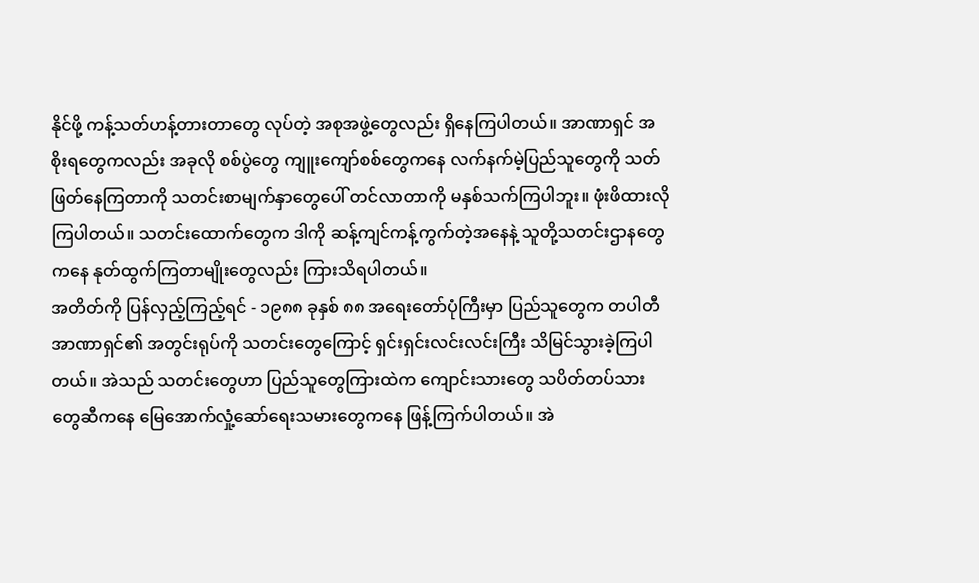နိုင်ဖို့ ကန့်သတ်ဟန့်တားတာတွေ လုပ်တဲ့ အစုအဖွဲ့တွေလည်း ရှိနေကြပါတယ်။ အာဏာရှင် အစိုးရတွေကလည်း အခုလို စစ်ပွဲတွေ ကျူးကျော်စစ်တွေကနေ လက်နက်မဲ့ပြည်သူတွေကို သတ်ဖြတ်နေကြတာကို သတင်းစာမျက်နှာတွေပေါ် တင်လာတာကို မနှစ်သက်ကြပါဘူး။ ဖုံးဖိထားလိုကြပါတယ်။ သတင်းထောက်တွေက ဒါကို ဆန့်ကျင်ကန့်ကွက်တဲ့အနေနဲ့ သူတို့သတင်းဌာနတွေကနေ နုတ်ထွက်ကြတာမျိုးတွေလည်း ကြားသိရပါတယ်။
အတိတ်ကို ပြန်လှည့်ကြည့်ရင် - ၁၉၈၈ ခုနှစ် ၈၈ အရေးတော်ပုံကြီးမှာ ပြည်သူတွေက တပါတီအာဏာရှင်၏ အတွင်းရုပ်ကို သတင်းတွေကြောင့် ရှင်းရှင်းလင်းလင်းကြီး သိမြင်သွားခဲ့ကြပါတယ်။ အဲသည် သတင်းတွေဟာ ပြည်သူတွေကြားထဲက ကျောင်းသားတွေ သပိတ်တပ်သားတွေဆီကနေ မြေအောက်လှုံ့ဆော်ရေးသမားတွေကနေ ဖြန့်ကြက်ပါတယ်။ အဲ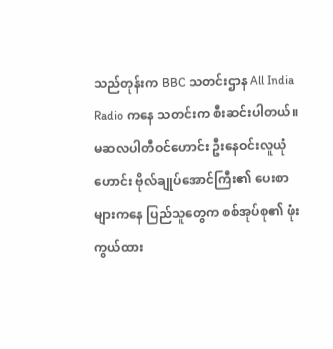သည်တုန်းက BBC သတင်းဌာန All India Radio ကနေ သတင်းက စီးဆင်းပါတယ်။ မဆလပါတီဝင်ဟောင်း ဦးနေဝင်းလူယုံဟောင်း ဗိုလ်ချုပ်အောင်ကြီး၏ ပေးစာများကနေ ပြည်သူတွေက စစ်အုပ်စု၏ ဖုံးကွယ်ထား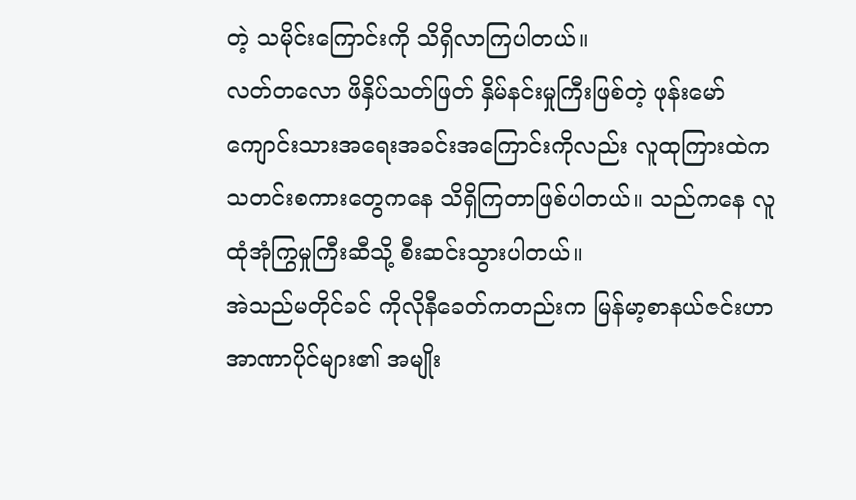တဲ့ သမိုင်းကြောင်းကို သိရှိလာကြပါတယ်။
လတ်တလော ဖိနှိပ်သတ်ဖြတ် နှိမ်နင်းမှုကြီးဖြစ်တဲ့ ဖုန်းမော်ကျောင်းသားအရေးအခင်းအကြောင်းကိုလည်း လူထုကြားထဲက သတင်းစကားတွေကနေ သိရှိကြတာဖြစ်ပါတယ်။ သည်ကနေ လူထုံအုံကြွမှုကြီးဆီသို့ စီးဆင်းသွားပါတယ်။
အဲသည်မတိုင်ခင် ကိုလိုနီခေတ်ကတည်းက မြန်မာ့စာနယ်ဇင်းဟာ အာဏာပိုင်များ၏ အမျိုး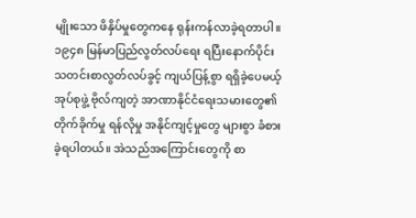မျိုးသော ဖိနှိပ်မှုတွေကနေ ရုန်းကန်လာခဲ့ရတာပါ။ ၁၉၄၈ မြန်မာပြည်လွတ်လပ်ရေး ရပြီးနောက်ပိုင်း သတင်းစာလွတ်လပ်ခွင့် ကျယ်ပြန့်စွာ ရရှိခဲ့ပေမယ့် အုပ်စုဖွဲ့ ဗိုလ်ကျတဲ့ အာဏာနိုင်ငံရေးသမားတွေ၏ တိုက်ခိုက်မှု ရန်လိုမှု အနိုင်ကျင့်မှုတွေ များစွာ ခံစားခဲ့ရပါတယ်။ အဲသည်အကြောင်းတွေကို စာ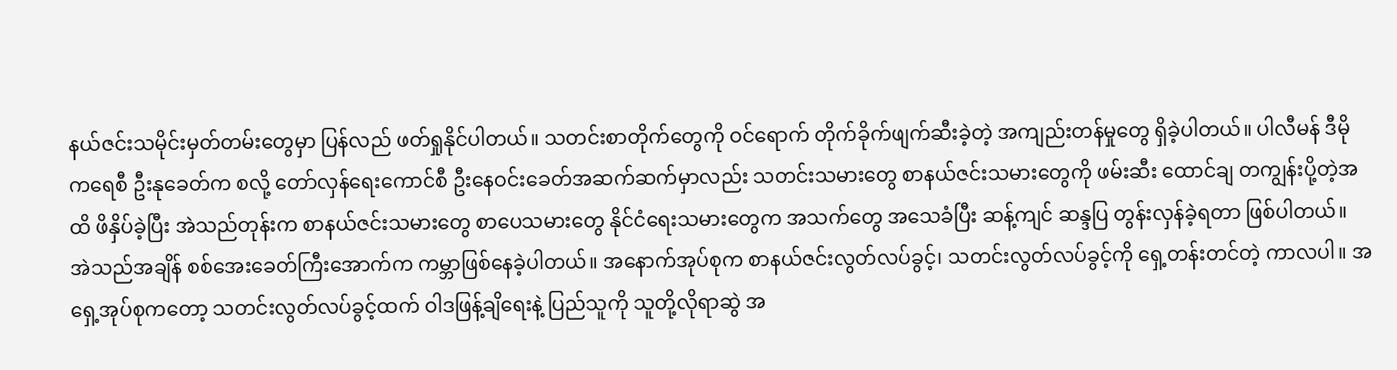နယ်ဇင်းသမိုင်းမှတ်တမ်းတွေမှာ ပြန်လည် ဖတ်ရှုနိုင်ပါတယ်။ သတင်းစာတိုက်တွေကို ဝင်ရောက် တိုက်ခိုက်ဖျက်ဆီးခဲ့တဲ့ အကျည်းတန်မှုတွေ ရှိခဲ့ပါတယ်။ ပါလီမန် ဒီမိုကရေစီ ဦးနုခေတ်က စလို့ တော်လှန်ရေးကောင်စီ ဦးနေဝင်းခေတ်အဆက်ဆက်မှာလည်း သတင်းသမားတွေ စာနယ်ဇင်းသမားတွေကို ဖမ်းဆီး ထောင်ချ တကျွန်းပို့တဲ့အထိ ဖိနှိပ်ခဲ့ပြီး အဲသည်တုန်းက စာနယ်ဇင်းသမားတွေ စာပေသမားတွေ နိုင်ငံရေးသမားတွေက အသက်တွေ အသေခံပြီး ဆန့်ကျင် ဆန္ဒပြ တွန်းလှန်ခဲ့ရတာ ဖြစ်ပါတယ်။
အဲသည်အချိန် စစ်အေးခေတ်ကြီးအောက်က ကမ္ဘာဖြစ်နေခဲ့ပါတယ်။ အနောက်အုပ်စုက စာနယ်ဇင်းလွတ်လပ်ခွင့်၊ သတင်းလွတ်လပ်ခွင့်ကို ရှေ့တန်းတင်တဲ့ ကာလပါ။ အရှေ့အုပ်စုကတော့ သတင်းလွတ်လပ်ခွင့်ထက် ဝါဒဖြန့်ချိရေးနဲ့ ပြည်သူကို သူတို့လိုရာဆွဲ အ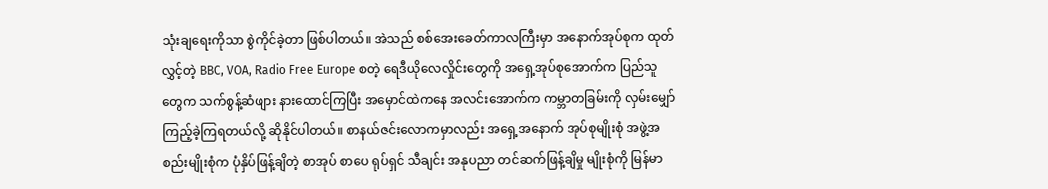သုံးချရေးကိုသာ စွဲကိုင်ခဲ့တာ ဖြစ်ပါတယ်။ အဲသည် စစ်အေးခေတ်ကာလကြီးမှာ အနောက်အုပ်စုက ထုတ်လွှင့်တဲ့ BBC, VOA, Radio Free Europe စတဲ့ ရေဒီယိုလေလှိုင်းတွေကို အရှေ့အုပ်စုအောက်က ပြည်သူတွေက သက်စွန့်ဆံဖျား နားထောင်ကြပြီး အမှောင်ထဲကနေ အလင်းအောက်က ကမ္ဘာတခြမ်းကို လှမ်းမျှော်ကြည့်ခဲ့ကြရတယ်လို့ ဆိုနိုင်ပါတယ်။ စာနယ်ဇင်းလောကမှာလည်း အရှေ့အနောက် အုပ်စုမျိုးစုံ အဖွဲ့အစည်းမျိုးစုံက ပုံနှိပ်ဖြန့်ချိတဲ့ စာအုပ် စာပေ ရုပ်ရှင် သီချင်း အနုပညာ တင်ဆက်ဖြန့်ချိမှု မျိုးစုံကို မြန်မာ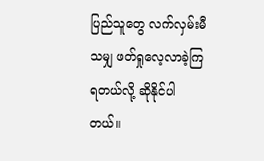ပြည်သူတွေ လက်လှမ်းမီသမျှ ဖတ်ရှုလေ့လာခဲ့ကြရတယ်လို့ ဆိုနိုင်ပါတယ်။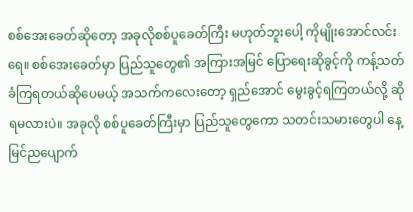စစ်အေးခေတ်ဆိုတော့ အခုလိုစစ်ပူခေတ်ကြီး မဟုတ်ဘူးပေါ့ ကိုမျိုးအောင်လင်းရေ။ စစ်အေးခေတ်မှာ ပြည်သူတွေ၏ အကြားအမြင် ပြောရေးဆိုခွင့်ကို ကန့်သတ်ခံကြရတယ်ဆိုပေမယ့် အသက်ကလေးတော့ ရှည်အောင် မွေးခွင့်ရကြတယ်လို့ ဆိုရမလားပဲ။ အခုလို စစ်ပူခေတ်ကြီးမှာ ပြည်သူတွေကော သတင်းသမားတွေပါ နေ့မြင်ညပျောက်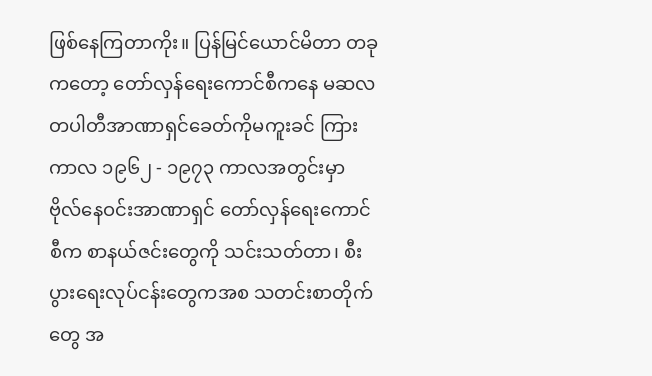ဖြစ်နေကြတာကိုး။ ပြန်မြင်ယောင်မိတာ တခုကတော့ တော်လှန်ရေးကောင်စီကနေ မဆလတပါတီအာဏာရှင်ခေတ်ကိုမကူးခင် ကြား ကာလ ၁၉၆၂ - ၁၉၇၃ ကာလအတွင်းမှာ ဗိုလ်နေဝင်းအာဏာရှင် တော်လှန်ရေးကောင်စီက စာနယ်ဇင်းတွေကို သင်းသတ်တာ၊ စီးပွားရေးလုပ်ငန်းတွေကအစ သတင်းစာတိုက်တွေ အ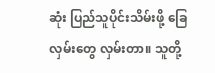ဆုံး ပြည်သူပိုင်းသိမ်းဖို့ ခြေလှမ်းတွေ လှမ်းတာ။ သူတို့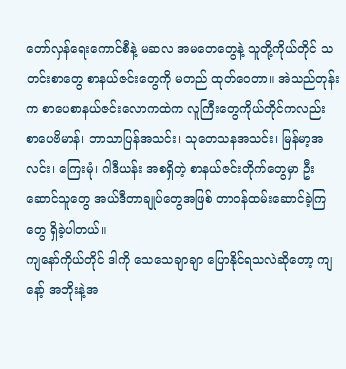တော်လှန်ရေးကောင်စီနဲ့ မဆလ အမတေတွေနဲ့ သူတို့ကိုယ်တိုင် သတင်းစာတွေ စာနယ်ဇင်းတွေကို မတည် ထုတ်ဝေတာ။ အဲသည်တုန်းက စာပေစာနယ်ဇင်းလောကထဲက လူကြီးတွေကိုယ်တိုင်ကလည်း စာပေဗိမာန်၊ ဘာသာပြန်အသင်း၊ သုတေသနအသင်း၊ မြန်မာ့အလင်း၊ ကြေးမုံ၊ ဂါဒီယန်း အစရှိတဲ့ စာနယ်ဇင်းတိုက်တွေမှာ ဦးဆောင်သူတွေ အယ်ဒီတာချုပ်တွေအဖြစ် တာဝန်ထမ်းဆောင်ခဲ့ကြတွေ ရှိခဲ့ပါတယ်။
ကျနော်ကိုယ်တိုင် ဒါကို သေသေချာချာ ပြောနိုင်ရသလဲဆိုတော့ ကျနော့် အဘိုးနဲ့အ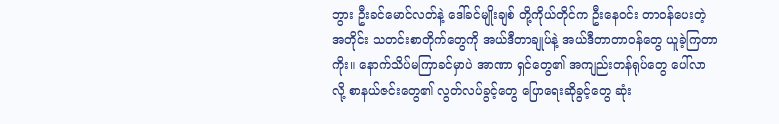ဘွား ဦးခင်မောင်လတ်နဲ့ ဒေါ်ခင်မျိုးချစ် တို့ကိုယ်တိုင်က ဦးနေဝင်း တာဝန်ပေးတဲ့အတိုင်း သတင်းစာတိုက်တွေကို အယ်ဒီတာချုပ်နဲ့ အယ်ဒီတာတာဝန်တွေ ယူခဲ့ကြတာကိုး။ နောက်သိပ်မကြာခင်မှာပဲ အာဏာ ရှင်တွေ၏ အကျည်းတန်ရုပ်တွေ ပေါ်လာလို့ စာနယ်ဇင်းတွေ၏ လွတ်လပ်ခွင့်တွေ ပြောရေးဆိုခွင့်တွေ ဆုံး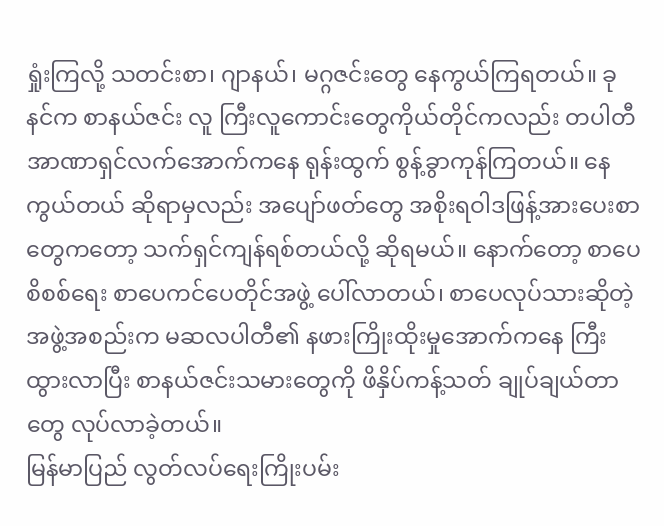ရှုံးကြလို့ သတင်းစာ၊ ဂျာနယ်၊ မဂ္ဂဇင်းတွေ နေကွယ်ကြရတယ်။ ခုနင်က စာနယ်ဇင်း လူ ကြီးလူကောင်းတွေကိုယ်တိုင်ကလည်း တပါတီအာဏာရှင်လက်အောက်ကနေ ရုန်းထွက် စွန့်ခွာကုန်ကြတယ်။ နေကွယ်တယ် ဆိုရာမှလည်း အပျော်ဖတ်တွေ အစိုးရဝါဒဖြန့်အားပေးစာတွေကတော့ သက်ရှင်ကျန်ရစ်တယ်လို့ ဆိုရမယ်။ နောက်တော့ စာပေစိစစ်ရေး စာပေကင်ပေတိုင်အဖွဲ့ ပေါ်လာတယ်၊ စာပေလုပ်သားဆိုတဲ့ အဖွဲ့အစည်းက မဆလပါတီ၏ နဖားကြိုးထိုးမှုအောက်ကနေ ကြီးထွားလာပြီး စာနယ်ဇင်းသမားတွေကို ဖိနှိပ်ကန့်သတ် ချုပ်ချယ်တာတွေ လုပ်လာခဲ့တယ်။
မြန်မာပြည် လွတ်လပ်ရေးကြိုးပမ်း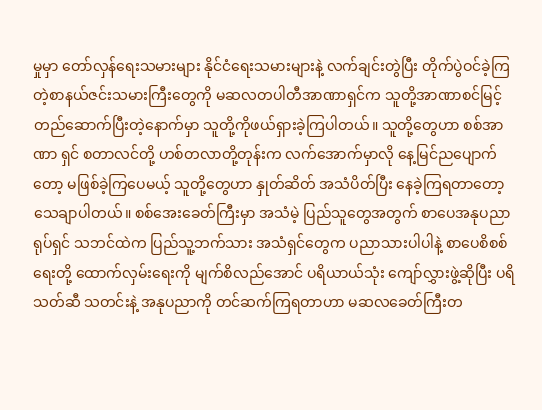မှုမှာ တော်လှန်ရေးသမားများ နိုင်ငံရေးသမားများနဲ့ လက်ချင်းတွဲပြီး တိုက်ပွဲဝင်ခဲ့ကြတဲ့စာနယ်ဇင်းသမားကြီးတွေကို မဆလတပါတီအာဏာရှင်က သူတို့အာဏာစင်မြင့် တည်ဆောက်ပြီးတဲ့နောက်မှာ သူတို့ကိုဖယ်ရှားခဲ့ကြပါတယ်။ သူတို့တွေဟာ စစ်အာဏာ ရှင် စတာလင်တို့ ဟစ်တလာတို့တုန်းက လက်အောက်မှာလို နေ့မြင်ညပျောက်တော့ မဖြစ်ခဲ့ကြပေမယ့် သူတို့တွေဟာ နှုတ်ဆိတ် အသံပိတ်ပြီး နေခဲ့ကြရတာတော့ သေချာပါတယ်။ စစ်အေးခေတ်ကြီးမှာ အသံမဲ့ ပြည်သူတွေအတွက် စာပေအနုပညာ ရုပ်ရှင် သဘင်ထဲက ပြည်သူ့ဘက်သား အသံရှင်တွေက ပညာသားပါပါနဲ့ စာပေစိစစ်ရေးတို့ ထောက်လှမ်းရေးကို မျက်စိလည်အောင် ပရိယာယ်သုံး ကျော်လွှားဖွဲ့ဆိုပြီး ပရိသတ်ဆီ သတင်းနဲ့ အနုပညာကို တင်ဆက်ကြရတာဟာ မဆလခေတ်ကြီးတ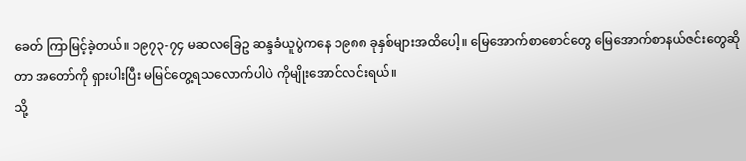ခေတ် ကြာမြင့်ခဲ့တယ်။ ၁၉၇၃-၇၄ မဆလခြေဥ ဆန္ဒခံယူပွဲကနေ ၁၉၈၈ ခုနှစ်များအထိပေါ့။ မြေအောက်စာစောင်တွေ မြေအောက်စာနယ်ဇင်းတွေဆိုတာ အတော်ကို ရှားပါးပြီး မမြင်တွေ့ရသလောက်ပါပဲ ကိုမျိုးအောင်လင်းရယ်။
သို့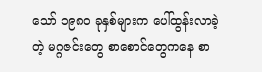သော် ၁၉၈၀ ခုနှစ်များက ပေါ်ထွန်းလာခဲ့တဲ့ မဂ္ဂဇင်းတွေ စာစောင်တွေကနေ စာ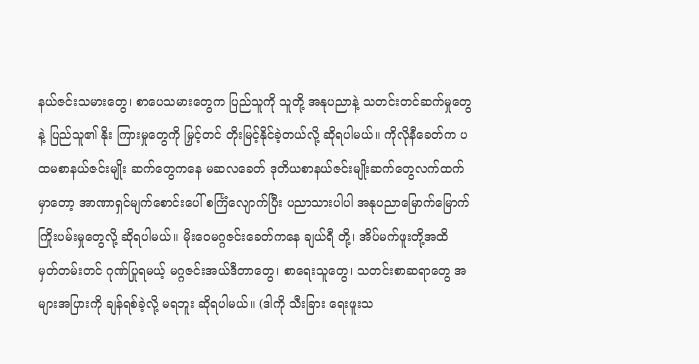နယ်ဇင်းသမားတွေ၊ စာပေသမားတွေက ပြည်သူကို သူတို့ အနုပညာနဲ့ သတင်းတင်ဆက်မှုတွေနဲ့ ပြည်သူ၏ နိုး ကြားမှုတွေကို မြှင့်တင် တိုးမြင့်နိုင်ခဲ့တယ်လို့ ဆိုရပါမယ်။ ကိုလိုနီခေတ်က ပထမစာနယ်ဇင်းမျိုး ဆက်တွေကနေ မဆလခေတ် ဒုတိယစာနယ်ဇင်းမျိုးဆက်တွေလက်ထက်မှာတော့ အာဏာရှင်မျက်စောင်းပေါ် စင်္ကြံလျောက်ပြီး ပညာသားပါပါ အနုပညာမြောက်မြောက် ကြိုးပမ်းမှုတွေလို့ ဆိုရပါမယ်။ မိုးဝေမဂ္ဂဇင်းခေတ်ကနေ ချယ်ရီ တို့၊ အိပ်မက်ဖူးတို့အထိ မှတ်တမ်းတင် ဂုဏ်ပြုရမယ့် မဂ္ဂဇင်းအယ်ဒီတာတွေ၊ စာရေးသူတွေ၊ သတင်းစာဆရာတွေ အများအပြားကို ချန်ရစ်ခဲ့လို့ မရဘူး ဆိုရပါမယ်။ (ဒါကို သီးခြား ရေးဖူးသ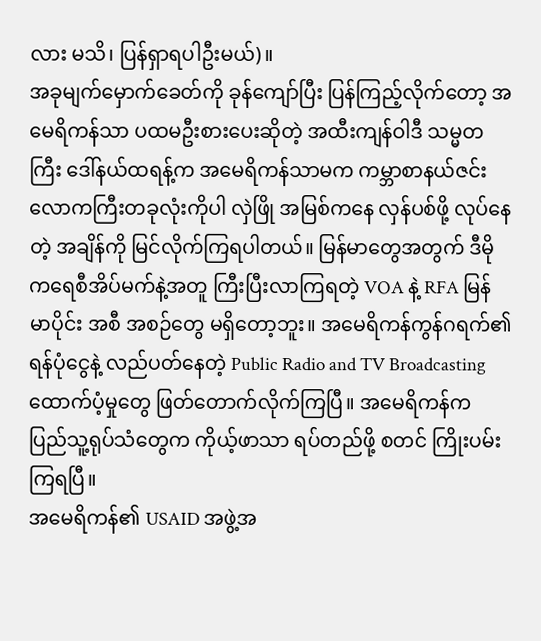လား မသိ၊ ပြန်ရှာရပါဦးမယ်)။
အခုမျက်မှောက်ခေတ်ကို ခုန်ကျော်ပြီး ပြန်ကြည့်လိုက်တော့ အမေရိကန်သာ ပထမဦးစားပေးဆိုတဲ့ အထီးကျန်ဝါဒီ သမ္မတကြီး ဒေါ်နယ်ထရန့်က အမေရိကန်သာမက ကမ္ဘာစာနယ်ဇင်းလောကကြီးတခုလုံးကိုပါ လှဲဖြို အမြစ်ကနေ လှန်ပစ်ဖို့ လုပ်နေတဲ့ အချိန်ကို မြင်လိုက်ကြရပါတယ်။ မြန်မာတွေအတွက် ဒီမိုကရေစီအိပ်မက်နဲ့အတူ ကြီးပြီးလာကြရတဲ့ VOA နဲ့ RFA မြန်မာပိုင်း အစီ အစဉ်တွေ မရှိတော့ဘူး။ အမေရိကန်ကွန်ဂရက်၏ ရန်ပုံငွေနဲ့ လည်ပတ်နေတဲ့ Public Radio and TV Broadcasting ထောက်ပံ့မှုတွေ ဖြတ်တောက်လိုက်ကြပြီ။ အမေရိကန်က ပြည်သူ့ရုပ်သံတွေက ကိုယ့်ဖာသာ ရပ်တည်ဖို့ စတင် ကြိုးပမ်းကြရပြီ။
အမေရိကန်၏ USAID အဖွဲ့အ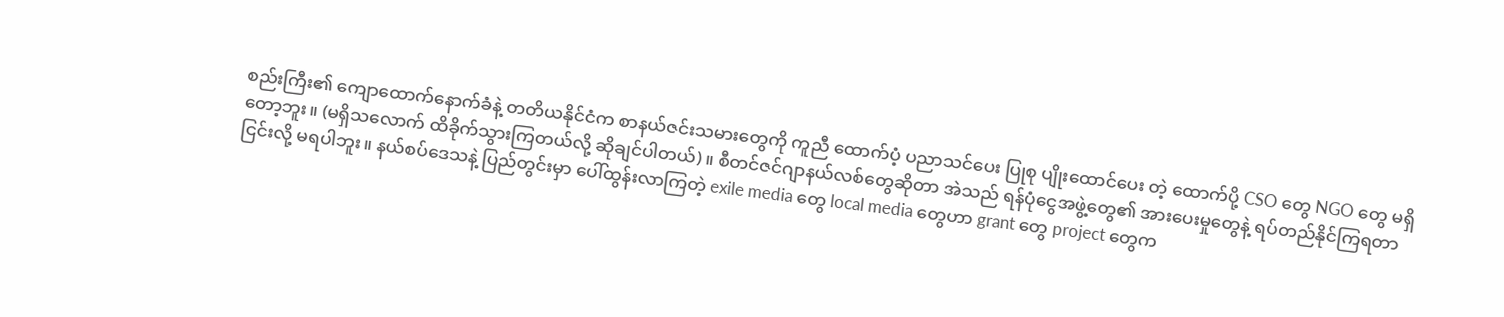စည်းကြီး၏ ကျောထောက်နောက်ခံနဲ့ တတိယနိုင်ငံက စာနယ်ဇင်းသမားတွေကို ကူညီ ထောက်ပံ့ ပညာသင်ပေး ပြုစု ပျိုးထောင်ပေး တဲ့ ထောက်ပို့ CSO တွေ NGO တွေ မရှိတော့ဘူး။ (မရှိသလောက် ထိခိုက်သွားကြတယ်လို့ ဆိုချင်ပါတယ်)။ စီတင်ဇင်ဂျာနယ်လစ်တွေဆိုတာ အဲသည် ရန်ပုံငွေအဖွဲ့တွေ၏ အားပေးမှုတွေနဲ့ ရပ်တည်နိုင်ကြရတာ ငြင်းလို့ မရပါဘူး။ နယ်စပ်ဒေသနဲ့ ပြည်တွင်းမှာ ပေါ်ထွန်းလာကြတဲ့ exile media တွေ local media တွေဟာ grant တွေ project တွေက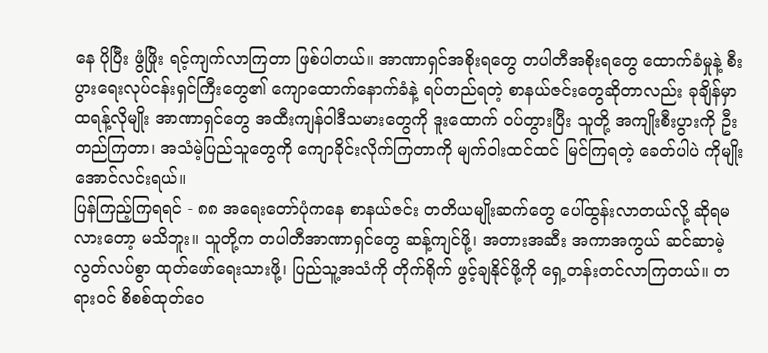နေ ပိုပြီး ဖွံဖြိုး ရင့်ကျက်လာကြတာ ဖြစ်ပါတယ်။ အာဏာရှင်အစိုးရတွေ တပါတီအစိုးရတွေ ထောက်ခံမှုနဲ့ စီးပွားရေးလုပ်ငန်းရှင်ကြီးတွေ၏ ကျောထောက်နောက်ခံနဲ့ ရပ်တည်ရတဲ့ စာနယ်ဇင်းတွေဆိုတာလည်း ခုချိန်မှာ ထရန့်လိုမျိုး အာဏာရှင်တွေ အထီးကျန်ဝါဒီသမားတွေကို ဒူးထောက် ဝပ်တွားပြီး သူတို့ အကျိုးစီးပွားကို ဦးတည်ကြတာ၊ အသံမဲ့ပြည်သူတွေကို ကျောခိုင်းလိုက်ကြတာကို မျက်ဝါးထင်ထင် မြင်ကြရတဲ့ ခေတ်ပါပဲ ကိုမျိုးအောင်လင်းရယ်။
ပြန်ကြည့်ကြရရင် - ၈၈ အရေးတော်ပုံကနေ စာနယ်ဇင်း တတိယမျိုးဆက်တွေ ပေါ်ထွန်းလာတယ်လို့ ဆိုရမလားတော့ မသိဘူး။ သူတို့က တပါတီအာဏာရှင်တွေ ဆန့်ကျင်ဖို့၊ အတားအဆီး အကာအကွယ် ဆင်ဆာမဲ့ လွတ်လပ်စွာ ထုတ်ဖော်ရေးသားဖို့၊ ပြည်သူ့အသံကို တိုက်ရိုက် ဖွင့်ချနိုင်ဖို့ကို ရှေ့တန်းတင်လာကြတယ်။ တရားဝင် စိစစ်ထုတ်ဝေ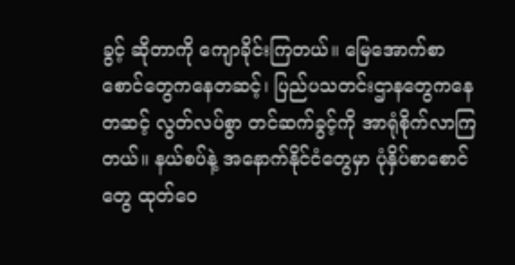ခွင့် ဆိုတာကို ကျောခိုင်းကြတယ်။ မြေအောက်စာစောင်တွေကနေတဆင့်၊ ပြည်ပသတင်းဌာနတွေကနေတဆင့် လွတ်လပ်စွာ တင်ဆက်ခွင့်ကို အာရုံစိုက်လာကြတယ်။ နယ်စပ်နဲ့ အနောက်နိုင်ငံတွေမှာ ပုံနှိပ်စာစောင်တွေ ထုတ်ဝေ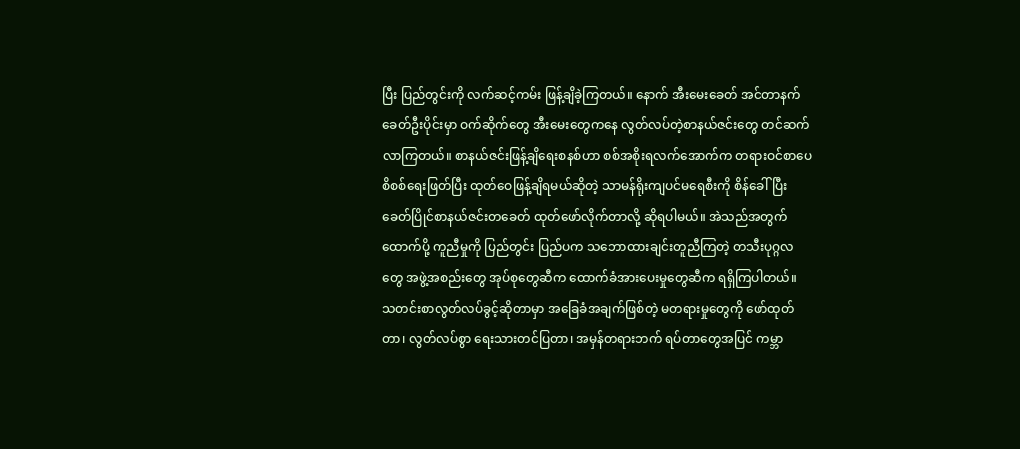ပြီး ပြည်တွင်းကို လက်ဆင့်ကမ်း ဖြန့်ချိခဲ့ကြတယ်။ နောက် အီးမေးခေတ် အင်တာနက်ခေတ်ဦးပိုင်းမှာ ဝက်ဆိုက်တွေ အီးမေးတွေကနေ လွတ်လပ်တဲ့စာနယ်ဇင်းတွေ တင်ဆက်လာကြတယ်။ စာနယ်ဇင်းဖြန့်ချိရေးစနစ်ဟာ စစ်အစိုးရလက်အောက်က တရားဝင်စာပေစိစစ်ရေးဖြတ်ပြီး ထုတ်ဝေဖြန့်ချိရမယ်ဆိုတဲ့ သာမန်ရိုးကျပင်မရေစီးကို စိန်ခေါ်ပြီး ခေတ်ပြိုင်စာနယ်ဇင်းတခေတ် ထုတ်ဖော်လိုက်တာလို့ ဆိုရပါမယ်။ အဲသည်အတွက် ထောက်ပို့ ကူညီမှုကို ပြည်တွင်း ပြည်ပက သဘောထားချင်းတူညီကြတဲ့ တသီးပုဂ္ဂလတွေ အဖွဲ့အစည်းတွေ အုပ်စုတွေဆီက ထောက်ခံအားပေးမှုတွေဆီက ရရှိကြပါတယ်။
သတင်းစာလွတ်လပ်ခွင့်ဆိုတာမှာ အခြေခံအချက်ဖြစ်တဲ့ မတရားမှုတွေကို ဖော်ထုတ်တာ၊ လွတ်လပ်စွာ ရေးသားတင်ပြတာ၊ အမှန်တရားဘက် ရပ်တာတွေအပြင် ကမ္ဘာ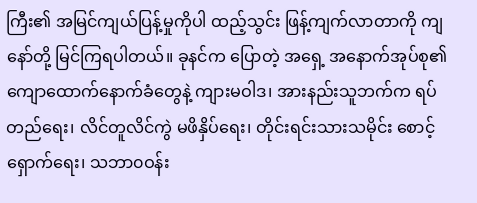ကြီး၏ အမြင်ကျယ်ပြန့်မှုကိုပါ ထည့်သွင်း ဖြန့်ကျက်လာတာကို ကျနော်တို့ မြင်ကြရပါတယ်။ ခုနင်က ပြောတဲ့ အရှေ့ အနောက်အုပ်စု၏ ကျောထောက်နောက်ခံတွေနဲ့ ကျားမဝါဒ၊ အားနည်းသူဘက်က ရပ်တည်ရေး၊ လိင်တူလိင်ကွဲ မဖိနှိပ်ရေး၊ တိုင်းရင်းသားသမိုင်း စောင့်ရှောက်ရေး၊ သဘာ၀ဝန်း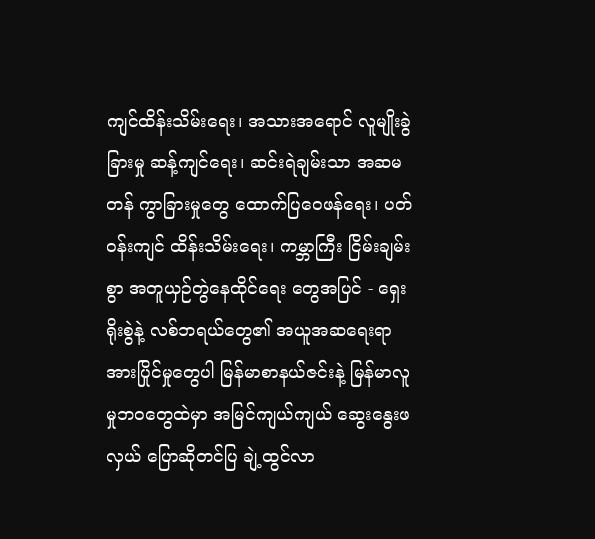ကျင်ထိန်းသိမ်းရေး၊ အသားအရောင် လူမျိုးခွဲခြားမှု ဆန့်ကျင်ရေး၊ ဆင်းရဲချမ်းသာ အဆမတန် ကွာခြားမှုတွေ ထောက်ပြဝေဖန်ရေး၊ ပတ်ဝန်းကျင် ထိန်းသိမ်းရေး၊ ကမ္ဘာကြီး ငြိမ်းချမ်းစွာ အတူယှဉ်တွဲနေထိုင်ရေး တွေအပြင် - ရှေးရိုးစွဲနဲ့ လစ်ဘရယ်တွေ၏ အယူအဆရေးရာ အားပြိုင်မှုတွေပါ မြန်မာစာနယ်ဇင်းနဲ့ မြန်မာလူမှုဘ၀တွေထဲမှာ အမြင်ကျယ်ကျယ် ဆွေးနွေးဖလှယ် ပြောဆိုတင်ပြ ချဲ့ထွင်လာ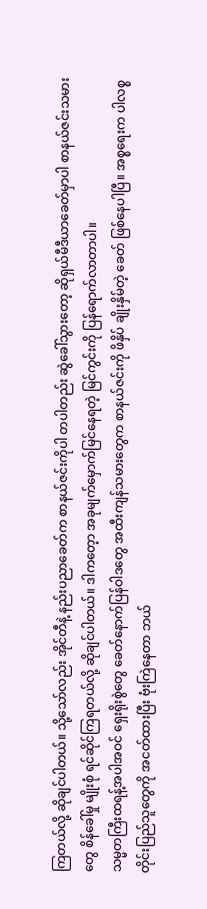ကြတယ်လို့ ဆိုချင်ပါတယ်။ သို့သော်လည်း အိုင်တီနဲ့ နည်းပညာခေတ်က စာနယ်ဇင်းကိုပါ တပါတည်း ဆွဲခေါ်သွားတော့ ဆိုရှယ်မီဒီယာခေတ်မှာပါ စာနယ်ဇင်းသမားတွေ စိန်ခေါ်မှု မျိုးစုံ ရင်ဆိုင်ကြရတယ်လို့ ဆိုချင်ပါတယ်။ ဒါကတေ့ာ အခုမျက်မှောက်မြင်နေရတဲ့ မြင်ကွင်းကို ပြန်ရောက်လာတာပါ။
သမ္မတကြီးထရန့်အပါအဝင် ရှေးရိုးစွဲတွေ ခေတ်နောက်ပြန်ဝါဒတွေ အထီးကျန်သမားတွေက စာနယ်ဇင်းကို ဖိနှိပ် ချိုးနှိမ်တဲ့ ခေတ် ဖြစ်နေပါပြီ။ အစ္စရေးက ပါလစ္စတိုင်းပြည်သူတွေကို အငတ်ထားပြီး ဗုံးကြဲနေတာ ဘယ်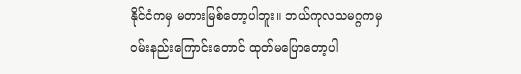နိုင်ငံကမှ မတားမြစ်တော့ပါဘူး။ ဘယ်ကုလသမဂ္ဂကမှ ဝမ်းနည်းကြောင်းတောင် ထုတ်မပြောတော့ပါ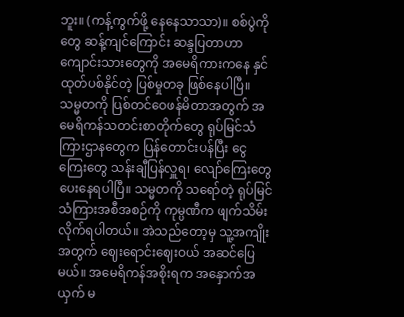ဘူး။ (ကန့်ကွက်ဖို့ နေနေသာသာ)။ စစ်ပွဲကိုတွေ ဆန့်ကျင်ကြောင်း ဆန္ဒပြတာဟာ ကျောင်းသားတွေကို အမေရိကားကနေ နှင်ထုတ်ပစ်နိုင်တဲ့ ပြစ်မှုတခု ဖြစ်နေပါပြီ။ သမ္မတကို ပြစ်တင်ဝေဖန်မိတာအတွက် အမေရိကန်သတင်းစာတိုက်တွေ ရုပ်မြင်သံကြားဌာနတွေက ပြန်တောင်းပန်ပြီး ငွေကြေးတွေ သန်းချီပြန်လှူရ၊ လျော်ကြေးတွေ ပေးနေရပါပြီ။ သမ္မတကို သရော်တဲ့ ရုပ်မြင်သံကြားအစီအစဉ်ကို ကုမ္ပဏီက ဖျက်သိမ်းလိုက်ရပါတယ်။ အဲသည်တော့မှ သူ့အကျိုးအတွက် ဈေးရောင်းဈေးဝယ် အဆင်ပြေမယ်။ အမေရိကန်အစိုးရက အနှောက်အယှက် မ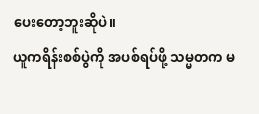ပေးတော့ဘူးဆိုပဲ။
ယူကရိန်းစစ်ပွဲကို အပစ်ရပ်ဖို့ သမ္မတက မ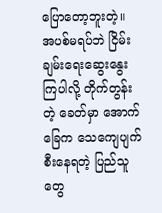ပြောတော့ဘူးတဲ့။ အပစ်မရပ်ဘဲ ငြိမ်းချမ်းရေးဆွေးနွေးကြပါလို့ တိုက်တွန်းတဲ့ ခေတ်မှာ အောက်ခြေက သေကျေပျက်စီးနေရတဲ့ ပြည်သူတွေ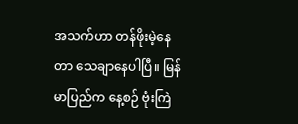အသက်ဟာ တန်ဖိုးမဲ့နေတာ သေချာနေပါပြီ။ မြန်မာပြည်က နေ့စဉ် ဗုံးကြဲ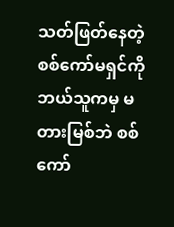သတ်ဖြတ်နေတဲ့ စစ်ကော်မရှင်ကို ဘယ်သူကမှ မတားမြစ်ဘဲ စစ်ကော်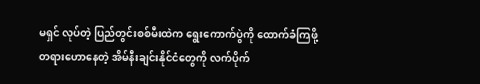မရှင် လုပ်တဲ့ ပြည်တွင်းစစ်မီးထဲက ရွေးကောက်ပွဲကို ထောက်ခံကြဖို့ တရားဟောနေတဲ့ အိမ်နီးချင်းနိုင်ငံတွေကို လက်ပိုက်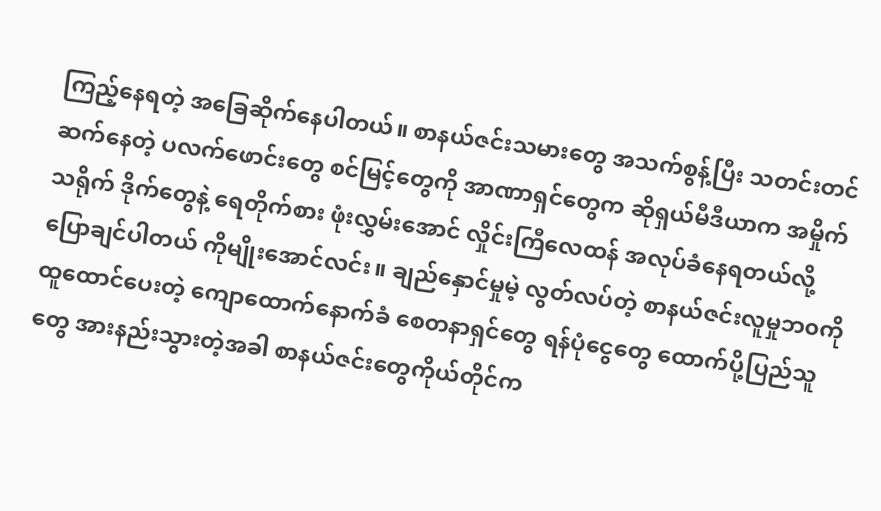ကြည့်နေရတဲ့ အခြေဆိုက်နေပါတယ်။ စာနယ်ဇင်းသမားတွေ အသက်စွန့်ပြီး သတင်းတင်ဆက်နေတဲ့ ပလက်ဖောင်းတွေ စင်မြင့်တွေကို အာဏာရှင်တွေက ဆိုရှယ်မီဒီယာက အမှိုက်သရိုက် ဒိုက်တွေနဲ့ ရေတိုက်စား ဖုံးလွှမ်းအောင် လှိုင်းကြီလေထန် အလုပ်ခံနေရတယ်လို့ ပြောချင်ပါတယ် ကိုမျိုးအောင်လင်း။ ချည်နှောင်မှုမဲ့ လွတ်လပ်တဲ့ စာနယ်ဇင်းလူမှုဘ၀ကို ထူထောင်ပေးတဲ့ ကျောထောက်နောက်ခံ စေတနာရှင်တွေ ရန်ပုံငွေတွေ ထောက်ပို့ပြည်သူတွေ အားနည်းသွားတဲ့အခါ စာနယ်ဇင်းတွေကိုယ်တိုင်က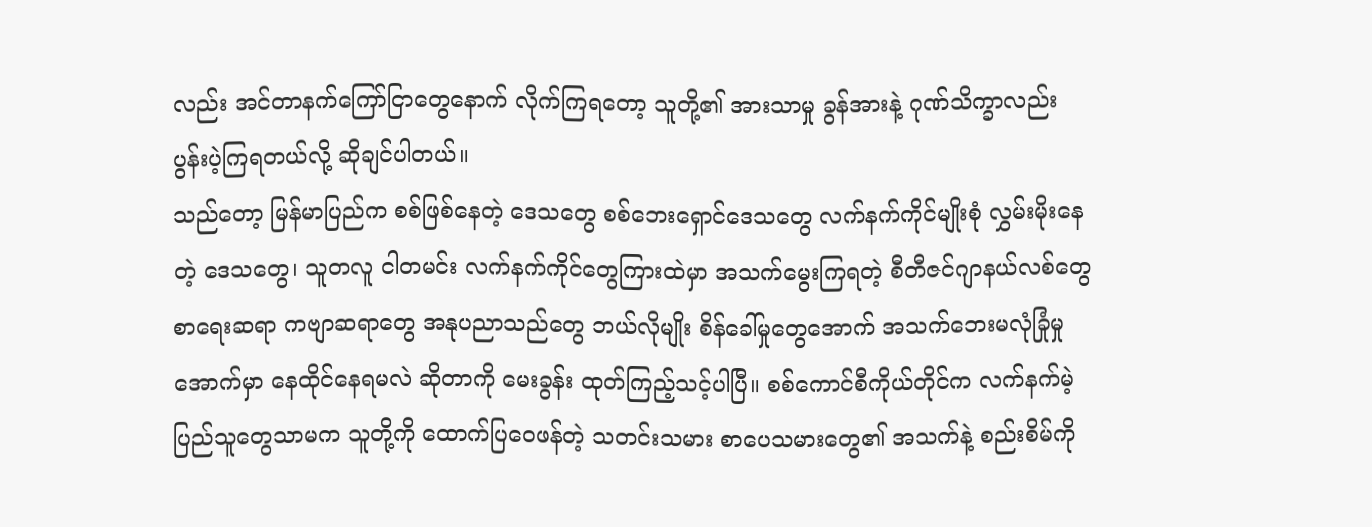လည်း အင်တာနက်ကြော်ငြာတွေနောက် လိုက်ကြရတော့ သူတို့၏ အားသာမှု ခွန်အားနဲ့ ဂုဏ်သိက္ခာလည်း ပွန်းပဲ့ကြရတယ်လို့ ဆိုချင်ပါတယ်။
သည်တော့ မြန်မာပြည်က စစ်ဖြစ်နေတဲ့ ဒေသတွေ စစ်ဘေးရှောင်ဒေသတွေ လက်နက်ကိုင်မျိုးစုံ လွှမ်းမိုးနေတဲ့ ဒေသတွေ၊ သူတလူ ငါတမင်း လက်နက်ကိုင်တွေကြားထဲမှာ အသက်မွေးကြရတဲ့ စီတီဇင်ဂျာနယ်လစ်တွေ စာရေးဆရာ ကဗျာဆရာတွေ အနုပညာသည်တွေ ဘယ်လိုမျိုး စိန်ခေါ်မှုတွေအောက် အသက်ဘေးမလုံခြုံမှုအောက်မှာ နေထိုင်နေရမလဲ ဆိုတာကို မေးခွန်း ထုတ်ကြည့်သင့်ပါပြီ။ စစ်ကောင်စီကိုယ်တိုင်က လက်နက်မဲ့ပြည်သူတွေသာမက သူတို့ကို ထောက်ပြဝေဖန်တဲ့ သတင်းသမား စာပေသမားတွေ၏ အသက်နဲ့ စည်းစိမ်ကို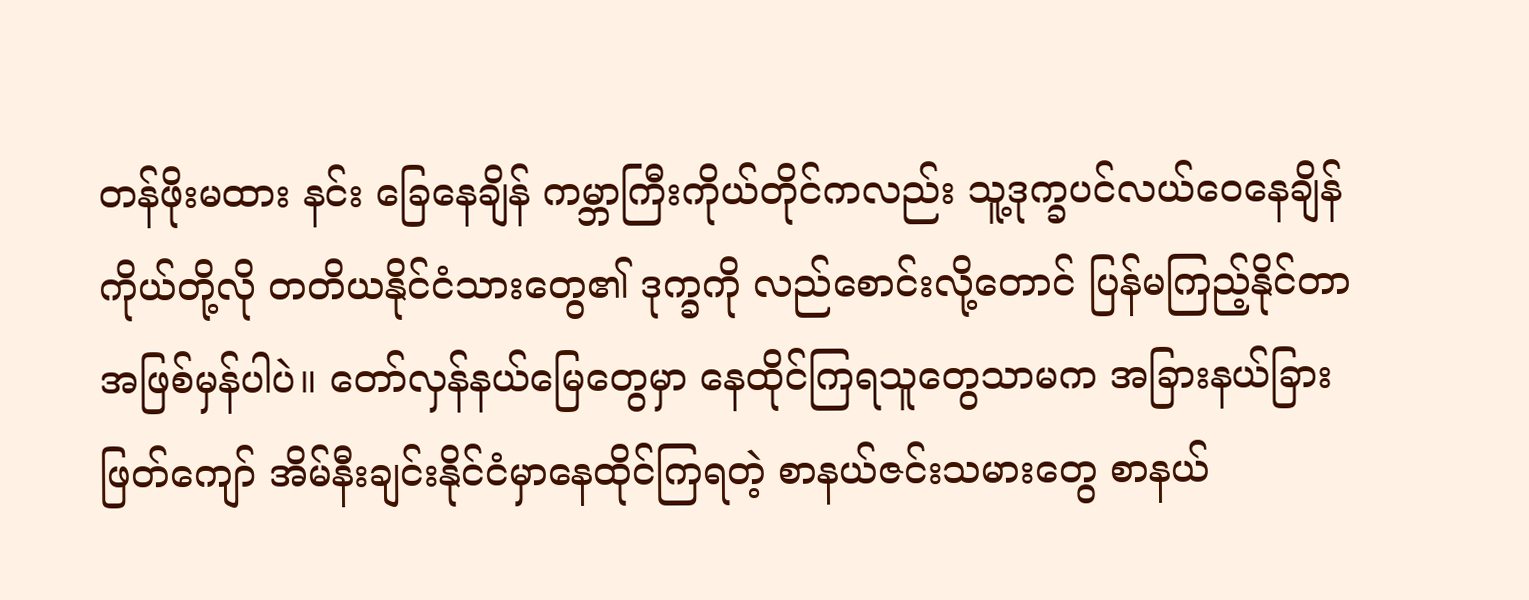တန်ဖိုးမထား နင်း ခြေနေချိန် ကမ္ဘာကြီးကိုယ်တိုင်ကလည်း သူ့ဒုက္ခပင်လယ်ဝေနေချိန် ကိုယ်တို့လို တတိယနိုင်ငံသားတွေ၏ ဒုက္ခကို လည်စောင်းလို့တောင် ပြန်မကြည့်နိုင်တာ အဖြစ်မှန်ပါပဲ။ တော်လှန်နယ်မြေတွေမှာ နေထိုင်ကြရသူတွေသာမက အခြားနယ်ခြားဖြတ်ကျော် အိမ်နီးချင်းနိုင်ငံမှာနေထိုင်ကြရတဲ့ စာနယ်ဇင်းသမားတွေ စာနယ်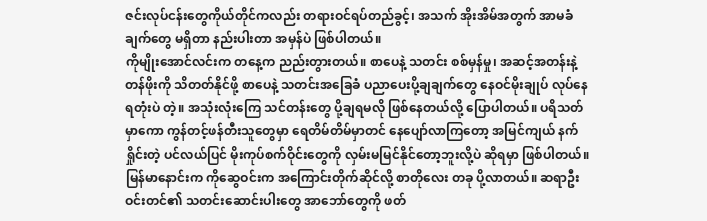ဇင်းလုပ်ငန်းတွေကိုယ်တိုင်ကလည်း တရားဝင်ရပ်တည်ခွင့်၊ အသက် အိုးအိမ်အတွက် အာမခံချက်တွေ မရှိတာ နည်းပါးတာ အမှန်ပဲ ဖြစ်ပါတယ်။
ကိုမျိုးအောင်လင်းက တနေ့က ညည်းတွားတယ်။ စာပေနဲ့ သတင်း စစ်မှန်မှု၊ အဆင့်အတန်းနဲ့ တန်ဖိုးကို သိတတ်နိုင်ဖို့ စာပေနဲ့ သတင်းအခြေခံ ပညာပေးပို့ချချက်တွေ နေဝင်မိုးချုပ် လုပ်နေရတုံးပဲ တဲ့။ အသုံးလုံးကြေ သင်တန်းတွေ ပို့ချရမလို ဖြစ်နေတယ်လို့ ပြောပါတယ်။ ပရိသတ်မှာကော ကွန်တင့်ဖန်တီးသူတွေမှာ ရေတိမ်တိမ်မှာတင် နေပျော်လာကြတော့ အမြင်ကျယ် နက်ရှိုင်းတဲ့ ပင်လယ်ပြင် မိုးကုပ်စက်ဝိုင်းတွေကို လှမ်းမမြင်နိုင်တော့ဘူးလို့ပဲ ဆိုရမှာ ဖြစ်ပါတယ်။ မြန်မာနောင်းက ကိုဆွေဝင်းက အကြောင်းတိုက်ဆိုင်လို့ စာတိုလေး တခု ပို့လာတယ်။ ဆရာဦးဝင်းတင်၏ သတင်းဆောင်းပါးတွေ အာဘော်တွေကို ဖတ်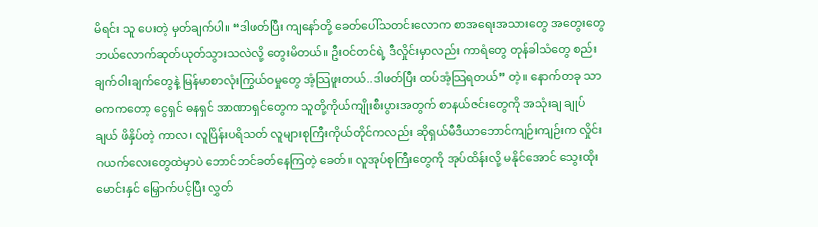မိရင်း သူ ပေးတဲ့ မှတ်ချက်ပါ။ “ဒါဖတ်ပြီး ကျနော်တို့ ခေတ်ပေါ်သတင်းလောက စာအရေးအသားတွေ အတွေးတွေ ဘယ်လောက်ဆုတ်ယုတ်သွားသလဲလို့ တွေးမိတယ်။ ဦးဝင်တင်ရဲ့ ဒီလှိုင်းမှာလည်း ကာရံတွေ တုန်ခါသံတွေ စည်းချက်ဝါးချက်တွေနဲ့ မြန်မာစာလုံးကြွယ်ဝမှုတွေ အံ့သြဖူးတယ်..ဒါဖတ်ပြီး ထပ်အံ့သြရတယ်” တဲ့။ နောက်တခု သာဓကကတော့ ငွေရှင် ဓနရှင် အာဏာရှင်တွေက သူတို့ကိုယ်ကျိုးစီးပွားအတွက် စာနယ်ဇင်းတွေကို အသုံးချ ချုပ်ချယ် ဖိနှိပ်တဲ့ ကာလ၊ လူပြိန်းပရိသတ် လူများစုကြီးကိုယ်တိုင်ကလည်း ဆိုရှယ်မီဒီယာဘောင်ကျဉ်းကျဉ်းက လှိုင်းဂယက်လေးတွေထဲမှာပဲ ဘောင်ဘင်ခတ်နေကြတဲ့ ခေတ်။ လူအုပ်စုကြီးတွေကို အုပ်ထိန်းလို့ မနိုင်အောင် သွေးထိုးမောင်းနှင် မြှောက်ပင့်ပြီး လွှတ်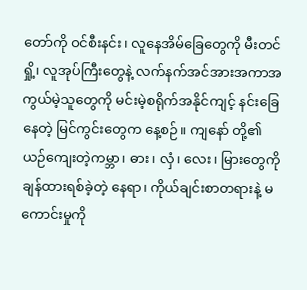တော်ကို ဝင်စီးနင်း၊ လူနေအိမ်ခြေတွေကို မီးတင်ရှို့၊ လူအုပ်ကြီးတွေနဲ့ လက်နက်အင်အားအကာအကွယ်မဲ့သူတွေကို မင်းမဲ့စရိုက်အနိုင်ကျင့် နင်းခြေနေတဲ့ မြင်ကွင်းတွေက နေ့စဉ်။ ကျနော် တို့၏ ယဉ်ကျေးတဲ့ကမ္ဘာ၊ ဓား၊ လှံ၊ လေး၊ မြားတွေကို ချန်ထားရစ်ခဲ့တဲ့ နေရာ၊ ကိုယ်ချင်းစာတရားနဲ့ မကောင်းမှုကို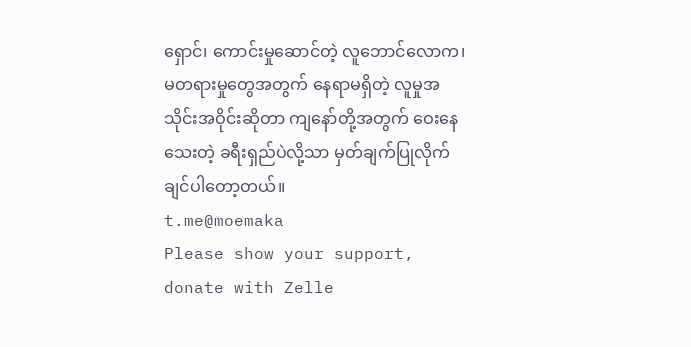ရှောင်၊ ကောင်းမှုဆောင်တဲ့ လူဘောင်လောက၊ မတရားမှုတွေအတွက် နေရာမရှိတဲ့ လူမှုအသိုင်းအဝိုင်းဆိုတာ ကျနော်တို့အတွက် ဝေးနေသေးတဲ့ ခရီးရှည်ပဲလို့သာ မှတ်ချက်ပြုလိုက်ချင်ပါတော့တယ်။
t.me@moemaka
Please show your support, donate with Zelle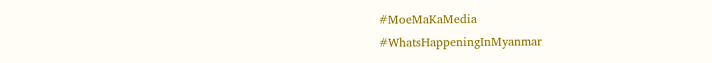#MoeMaKaMedia
#WhatsHappeningInMyanmar